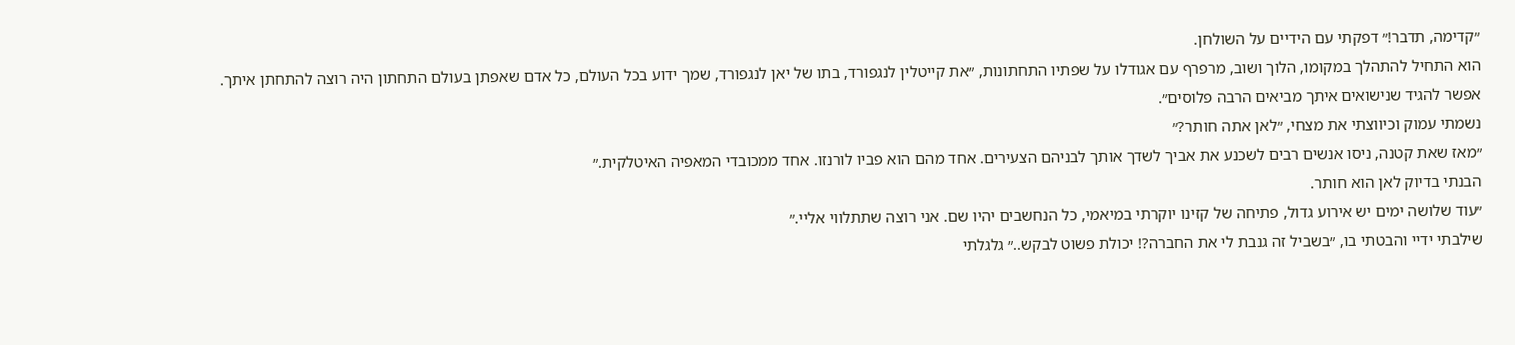״קדימה, תדבר!״ דפקתי עם הידיים על השולחן.
הוא התחיל להתהלך במקומו, הלוך ושוב, מרפרף עם אגודלו על שפתיו התחתונות, ״את קייטלין לנגפורד, בתו של יאן לנגפורד, שמך ידוע בכל העולם, כל אדם שאפתן בעולם התחתון היה רוצה להתחתן איתך. אפשר להגיד שנישואים איתך מביאים הרבה פלוסים״.
נשמתי עמוק וכיווצתי את מצחי, ״לאן אתה חותר?״
״מאז שאת קטנה, ניסו אנשים רבים לשכנע את אביך לשדך אותך לבניהם הצעירים. אחד מהם הוא פביו לורנזו. אחד ממכובדי המאפיה האיטלקית.״
הבנתי בדיוק לאן הוא חותר.
״עוד שלושה ימים יש אירוע גדול, פתיחה של קזינו יוקרתי במיאמי, כל הנחשבים יהיו שם. אני רוצה שתתלווי אליי.״
שילבתי ידיי והבטתי בו, ״בשביל זה גנבת לי את החברה?! יכולת פשוט לבקש..״ גלגלתי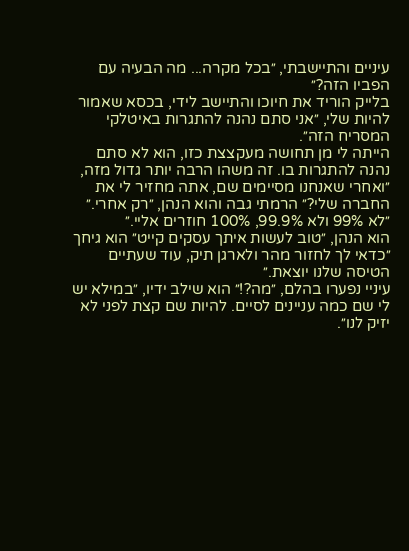עיניים והתיישבתי, ״בכל מקרה... מה הבעיה עם הפביו הזה?״
בלייק הוריד את חיוכו והתיישב לידי, בכסא שאמור להיות שלי, ״אני סתם נהנה להתגרות באיטלקי המסריח הזה״.
הייתה לי מן תחושה מעקצצת כזו, הוא לא סתם נהנה להתגרות בו. זה משהו הרבה יותר גדול מזה, ״ואחרי שאנחנו מסיימים שם, אתה מחזיר לי את החברה שלי?״ הרמתי גבה והוא הנהן, ״רק אחרי.״
״לא 99% ולא 99.9%, 100% חוזרים אליי.״
הוא הנהן, ״טוב לעשות איתך עסקים קייט״ הוא גיחך ״כדאי לך לחזור מהר ולארגן תיק, עוד שעתיים הטיסה שלנו יוצאת.״
עיניי נפערו בהלם, ״מה?!״ הוא שילב ידיו, ״במילא יש לי שם כמה עניינים לסיים. להיות שם קצת לפני לא יזיק לנו״.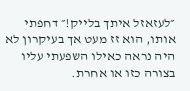״לעזאזל איתך בלייק!״ דחפתי אותו, הוא זז מעט אך בעיקרון לא היה נראה כאילו השפעתי עליו בצורה כזו או אחרת.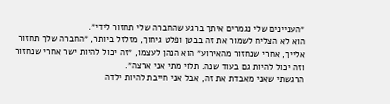״העניינים שלי נגמרים איתך ברגע שהחברה שלי תחזור לידי״.
הוא לא הצליח לשמור את זה בבטן ופלט גיחוך, מזלזל ביותר, ״החברה שלך תחזור אלייך, אחרי שנחזור מהאירוע״ הוא הנהן לעצמו, ״זה יכול להיות ישר אחרי שנחזור וזה יכול להיות גם בעוד שנה. תלוי מתי אני ארצה״.
הרגשתי שאני מאבדת את זה, אבל אני חייבת להיות ילדה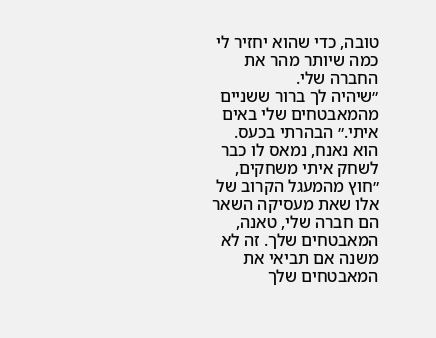טובה, כדי שהוא יחזיר לי כמה שיותר מהר את החברה שלי.
״שיהיה לך ברור ששניים מהמאבטחים שלי באים איתי.״ הבהרתי בכעס.
הוא נאנח, נמאס לו כבר לשחק איתי משחקים, ״חוץ מהמעגל הקרוב של אלו שאת מעסיקה השאר הם חברה שלי, טאנה, המאבטחים שלך. זה לא משנה אם תביאי את המאבטחים שלך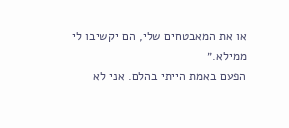או את המאבטחים שלי, הם יקשיבו לי ממילא.״
הפעם באמת הייתי בהלם. אני לא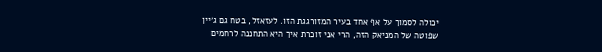יכולה לסמוך על אף אחד בעיר המזורגגת הזו. לעזאזל, בטח גם ג׳יין שפוטה של המניאק הזה, הרי אני זוכרת איך היא התחננה לרחמים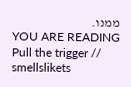ממנו.
YOU ARE READING
Pull the trigger // smellslikets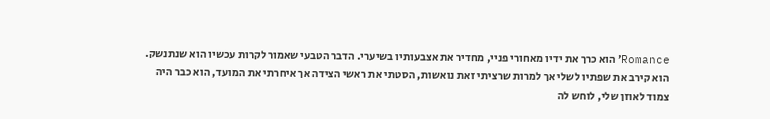Romance׳ הוא כרך את ידיו מאחורי פניי, מחדיר את אצבעותיו בשיערי. הדבר הטבעי שאמור לקרות עכשיו הוא שנתנשק. הוא קירב את שפתיו לשלי אך למרות שרציתי זאת נואשות, הסטתי את ראשי הצידה אך איחרתי את המועד, הוא כבר היה צמוד לאוזן שלי, לוחש לה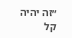״זה יהיה קל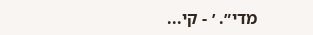מדי״. ׳ - קי...